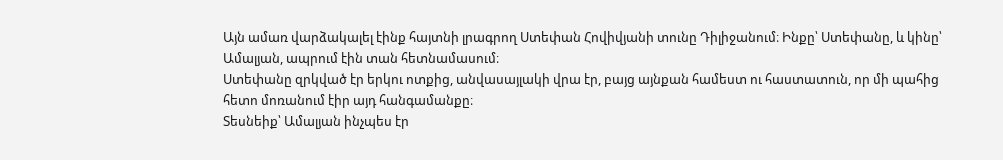Այն ամառ վարձակալել էինք հայտնի լրագրող Ստեփան Հովիվյանի տունը Դիլիջանում։ Ինքը՝ Ստեփանը, և կինը՝ Ամալյան, ապրում էին տան հետնամասում։
Ստեփանը զրկված էր երկու ոտքից, անվասայլակի վրա էր, բայց այնքան համեստ ու հաստատուն, որ մի պահից հետո մոռանում էիր այդ հանգամանքը։
Տեսնեիք՝ Ամալյան ինչպես էր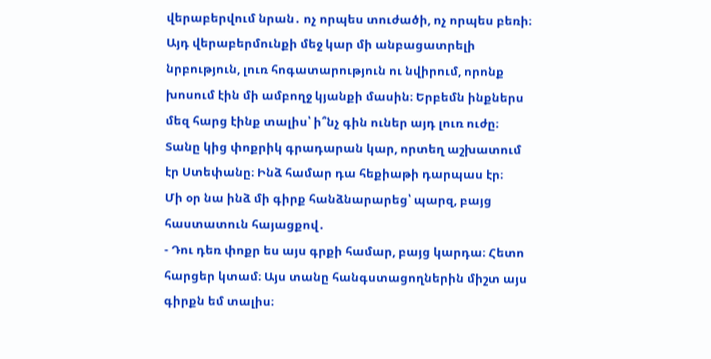վերաբերվում նրան․ ոչ որպես տուժածի, ոչ որպես բեռի։ Այդ վերաբերմունքի մեջ կար մի անբացատրելի նրբություն, լուռ հոգատարություն ու նվիրում, որոնք խոսում էին մի ամբողջ կյանքի մասին։ Երբեմն ինքներս մեզ հարց էինք տալիս՝ ի՞նչ գին ուներ այդ լուռ ուժը։
Տանը կից փոքրիկ գրադարան կար, որտեղ աշխատում էր Ստեփանը։ Ինձ համար դա հեքիաթի դարպաս էր։
Մի օր նա ինձ մի գիրք հանձնարարեց՝ պարզ, բայց հաստատուն հայացքով․
- Դու դեռ փոքր ես այս գրքի համար, բայց կարդա։ Հետո հարցեր կտամ։ Այս տանը հանգստացողներին միշտ այս գիրքն եմ տալիս։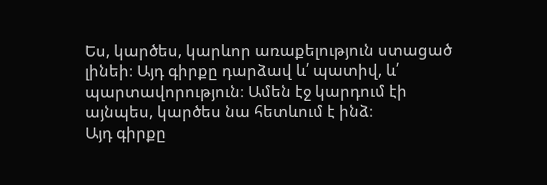Ես, կարծես, կարևոր առաքելություն ստացած լինեի։ Այդ գիրքը դարձավ և՛ պատիվ, և՛ պարտավորություն։ Ամեն էջ կարդում էի այնպես, կարծես նա հետևում է ինձ։
Այդ գիրքը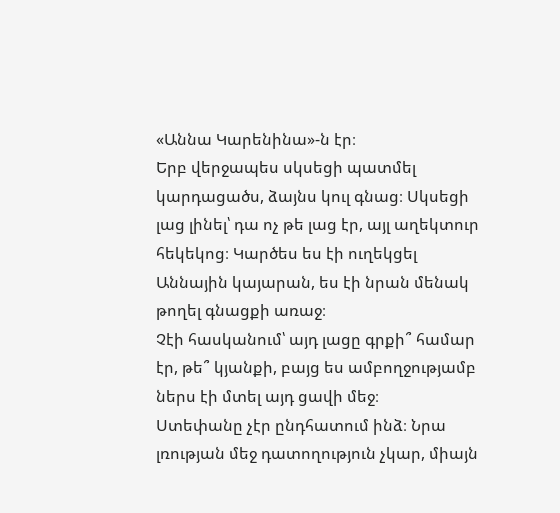«Աննա Կարենինա»-ն էր։
Երբ վերջապես սկսեցի պատմել կարդացածս, ձայնս կուլ գնաց։ Սկսեցի լաց լինել՝ դա ոչ թե լաց էր, այլ աղեկտուր հեկեկոց։ Կարծես ես էի ուղեկցել Աննային կայարան, ես էի նրան մենակ թողել գնացքի առաջ։
Չէի հասկանում՝ այդ լացը գրքի՞ համար էր, թե՞ կյանքի, բայց ես ամբողջությամբ ներս էի մտել այդ ցավի մեջ։
Ստեփանը չէր ընդհատում ինձ։ Նրա լռության մեջ դատողություն չկար, միայն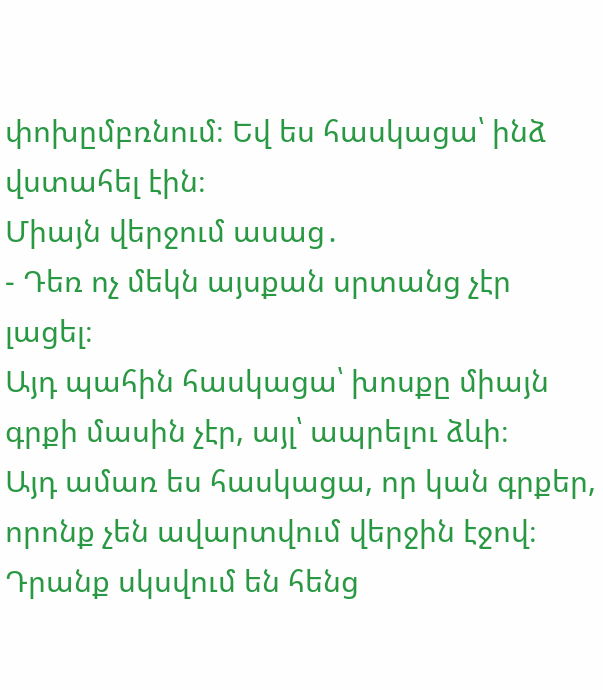փոխըմբռնում։ Եվ ես հասկացա՝ ինձ վստահել էին։
Միայն վերջում ասաց․
- Դեռ ոչ մեկն այսքան սրտանց չէր լացել։
Այդ պահին հասկացա՝ խոսքը միայն գրքի մասին չէր, այլ՝ ապրելու ձևի։
Այդ ամառ ես հասկացա, որ կան գրքեր, որոնք չեն ավարտվում վերջին էջով։
Դրանք սկսվում են հենց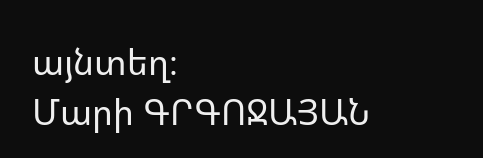այնտեղ։
Մարի ԳՐԳՈՋԱՅԱՆ